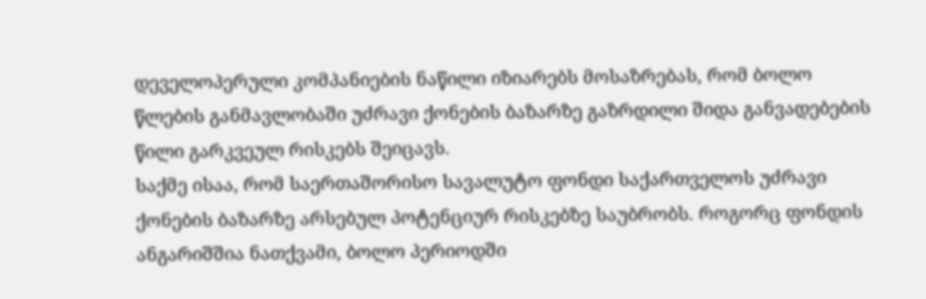დეველოპერული კომპანიების ნაწილი იზიარებს მოსაზრებას, რომ ბოლო წლების განმავლობაში უძრავი ქონების ბაზარზე გაზრდილი შიდა განვადებების წილი გარკვეულ რისკებს შეიცავს.
საქმე ისაა, რომ საერთაშორისო სავალუტო ფონდი საქართველოს უძრავი ქონების ბაზარზე არსებულ პოტენციურ რისკებზე საუბრობს. როგორც ფონდის ანგარიშშია ნათქვამი, ბოლო პერიოდში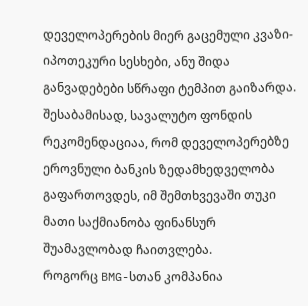დეველოპერების მიერ გაცემული კვაზი-იპოთეკური სესხები, ანუ შიდა განვადებები სწრაფი ტემპით გაიზარდა. შესაბამისად, სავალუტო ფონდის რეკომენდაციაა, რომ დეველოპერებზე ეროვნული ბანკის ზედამხედველობა გაფართოვდეს, იმ შემთხვევაში თუკი მათი საქმიანობა ფინანსურ შუამავლობად ჩაითვლება.
როგორც BMG-სთან კომპანია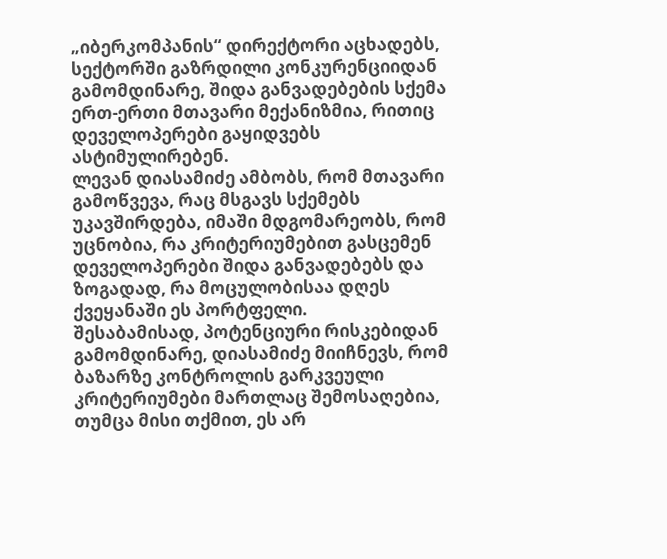„იბერკომპანის“ დირექტორი აცხადებს, სექტორში გაზრდილი კონკურენციიდან გამომდინარე, შიდა განვადებების სქემა ერთ-ერთი მთავარი მექანიზმია, რითიც დეველოპერები გაყიდვებს ასტიმულირებენ.
ლევან დიასამიძე ამბობს, რომ მთავარი გამოწვევა, რაც მსგავს სქემებს უკავშირდება, იმაში მდგომარეობს, რომ უცნობია, რა კრიტერიუმებით გასცემენ დეველოპერები შიდა განვადებებს და ზოგადად, რა მოცულობისაა დღეს ქვეყანაში ეს პორტფელი.
შესაბამისად, პოტენციური რისკებიდან გამომდინარე, დიასამიძე მიიჩნევს, რომ ბაზარზე კონტროლის გარკვეული კრიტერიუმები მართლაც შემოსაღებია, თუმცა მისი თქმით, ეს არ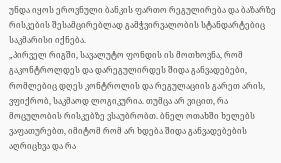უნდა იყოს ეროვნული ბანკის ფართო რეგულირება და ბაზარზე რისკების შესამცირებლად გამჭვირვალობის სტანდარტებიც საკმარისი იქნება.
„პირველ რიგში, სავალუტო ფონდის ის მოთხოვნა, რომ გაკონტროლდეს და დარეგულირდეს შიდა განვადებები, რომლებიც დღეს კონტროლის და რეგულაციის გარეთ არის, ვფიქრობ, საკმაოდ ლოგიკურია. თუმცა არ ვიცით, რა მოცულობის რისკებზე ვსაუბრობთ. ბნელ ოთახში ხელებს ვაფათურებთ, იმიტომ რომ არ ხდება შიდა განვადებების აღრიცხვა და რა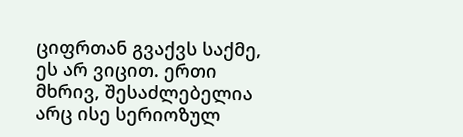ციფრთან გვაქვს საქმე, ეს არ ვიცით. ერთი მხრივ, შესაძლებელია არც ისე სერიოზულ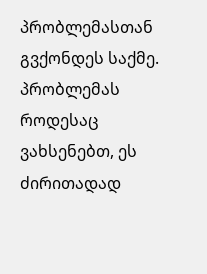პრობლემასთან გვქონდეს საქმე. პრობლემას როდესაც ვახსენებთ, ეს ძირითადად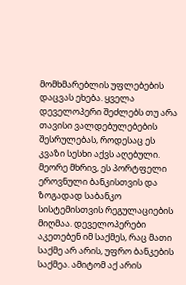მომხმარებლის უფლებების დაცვას ეხება. ყველა დეველოპერი შეძლებს თუ არა თავისი ვალდებულებების შესრულებას, როდესაც ეს კვაზი სესხი აქვს აღებული. მეორე მხრივ, ეს პორტფელი ეროვნული ბანკისთვის და ზოგადად საბანკო სისტემისთვის რეგულაციების მიღმაა. დეველოპერები აკეთებენ იმ საქმეს, რაც მათი საქმე არ არის, უფრო ბანკების საქმეა. ამიტომ აქ არის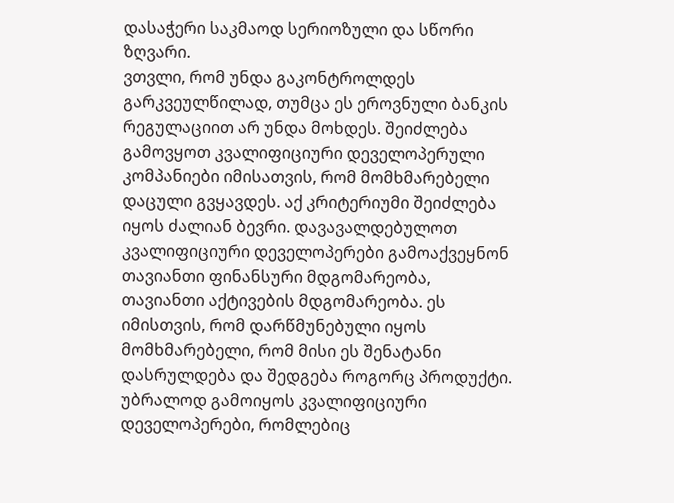დასაჭერი საკმაოდ სერიოზული და სწორი ზღვარი.
ვთვლი, რომ უნდა გაკონტროლდეს გარკვეულწილად, თუმცა ეს ეროვნული ბანკის რეგულაციით არ უნდა მოხდეს. შეიძლება გამოვყოთ კვალიფიციური დეველოპერული კომპანიები იმისათვის, რომ მომხმარებელი დაცული გვყავდეს. აქ კრიტერიუმი შეიძლება იყოს ძალიან ბევრი. დავავალდებულოთ კვალიფიციური დეველოპერები გამოაქვეყნონ თავიანთი ფინანსური მდგომარეობა, თავიანთი აქტივების მდგომარეობა. ეს იმისთვის, რომ დარწმუნებული იყოს მომხმარებელი, რომ მისი ეს შენატანი დასრულდება და შედგება როგორც პროდუქტი. უბრალოდ გამოიყოს კვალიფიციური დეველოპერები, რომლებიც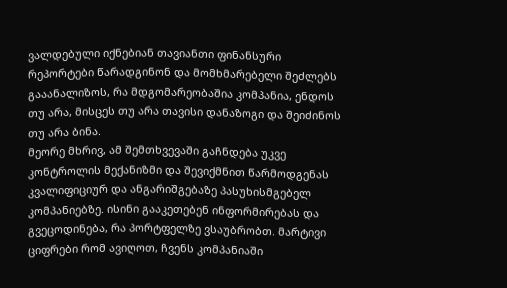ვალდებული იქნებიან თავიანთი ფინანსური რეპორტები წარადგინონ და მომხმარებელი შეძლებს გააანალიზოს, რა მდგომარეობაშია კომპანია, ენდოს თუ არა, მისცეს თუ არა თავისი დანაზოგი და შეიძინოს თუ არა ბინა.
მეორე მხრივ, ამ შემთხვევაში გაჩნდება უკვე კონტროლის მექანიზმი და შევიქმნით წარმოდგენას კვალიფიციურ და ანგარიშგებაზე პასუხისმგებელ კომპანიებზე. ისინი გააკეთებენ ინფორმირებას და გვეცოდინება, რა პორტფელზე ვსაუბრობთ. მარტივი ციფრები რომ ავიღოთ, ჩვენს კომპანიაში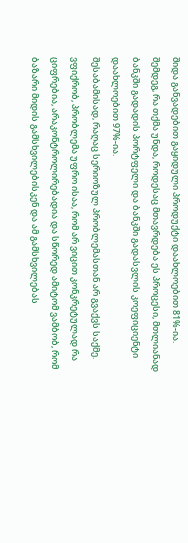შიდა განვადებით გაყიდული პროდუქტი დაახლოებით 81%-ია. შემდეგ, რა თქმა უნდა, როდესაც მთავრდება ეს პროცესი, მთლიანად ბანკში გადადის პორტფელი და ბანკში გადასვლის კოეფიციენტი დაახლოებით 97%-ია.
შესაბამისად, რაღაც სერიოზულ პრობლემასთან არ გვაქვს საქმე. ვფიქრობ, პრობლემა უფრო ისაა, რომ არ ვიცით კონკრეტულად რა ციფრებია, არაკონტროლირებადია და სწორედ ამიტომ ვამბობ, რომ ბაზარი მიდის გამსხვილებისკენ და ამ გამსხვილებას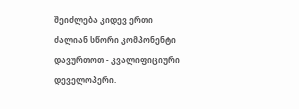შეიძლება კიდევ ერთი ძალიან სწორი კომპონენტი დავურთოთ - კვალიფიციური დეველოპერი.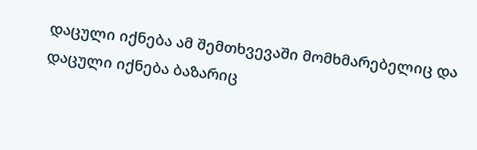დაცული იქნება ამ შემთხვევაში მომხმარებელიც და დაცული იქნება ბაზარიც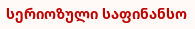სერიოზული საფინანსო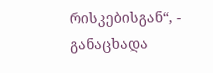რისკებისგან“, - განაცხადა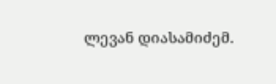ლევან დიასამიძემ.